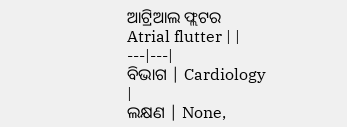ଆଟ୍ରିଆଲ ଫ୍ଲଟର
Atrial flutter | |
---|---|
ବିଭାଗ | Cardiology |
ଲକ୍ଷଣ | None,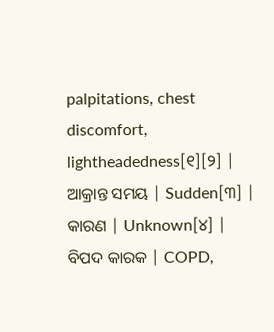palpitations, chest discomfort, lightheadedness[୧][୨] |
ଆକ୍ରାନ୍ତ ସମୟ | Sudden[୩] |
କାରଣ | Unknown[୪] |
ବିପଦ କାରକ | COPD,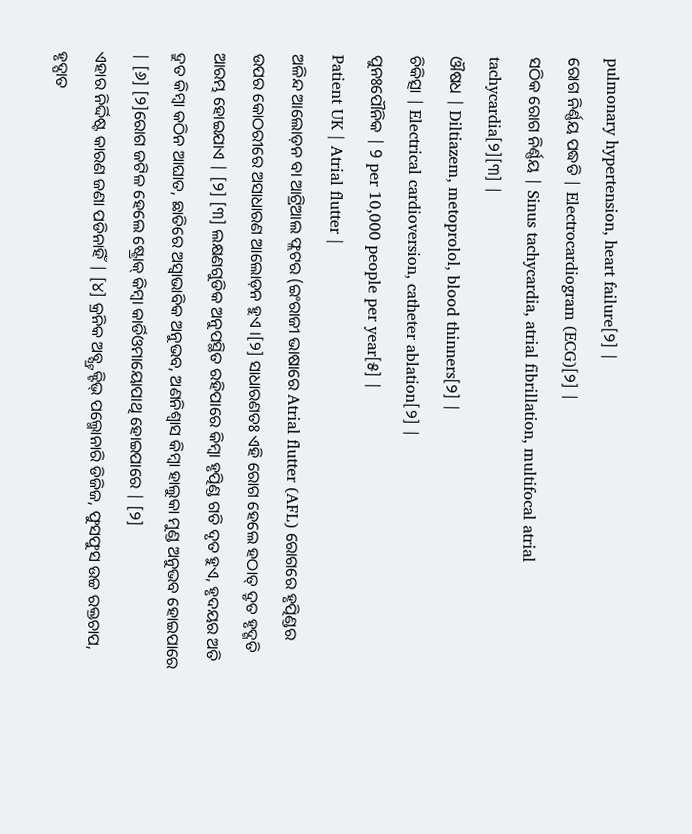pulmonary hypertension, heart failure[୨] |
ରୋଗ ନିର୍ଣ୍ଣୟ ପଦ୍ଧତି | Electrocardiogram (ECG)[୨] |
ସଠିକ ରୋଗ ନିର୍ଣ୍ଣୟ | Sinus tachycardia, atrial fibrillation, multifocal atrial tachycardia[୨][୩] |
ଔଷଧ | Diltiazem, metoprolol, blood thinners[୨] |
ଚିକିତ୍ସା | Electrical cardioversion, catheter ablation[୨] |
ପୁନଃପୌନିକ | 9 per 10,000 people per year[୫] |
Patient UK | Atrial flutter |
ଅଳିନ୍ଦ ଆଲୋଡ଼ନ ବା ଆଟ୍ରିଆଲ ଫ୍ଲଟର (ଇଂରାଜୀ ଭାଷାରେ Atrial flutter (AFL) ରୋଗରେ ହୃତ୍ପିଣ୍ଡର ଉପର କୋଠରୀରେ ଅସାଧାରଣ ଆଲୋଡ଼ନ ହୁଏ ।[୨] ସାଧାରଣତଃ ଏହି ରୋଗ ହେଲେ ହଠାତ୍ ଦ୍ରୃତ ହୃଦ୍ଗତି ଆରମ୍ଭ ହୋଇଯାଏ | [୨] [୩] ଲକ୍ଷଣଗୁଡିକ ଅନୁପସ୍ଥିତ ରହିପାରେ କିମ୍ବା ହୃତ୍ପିଣ୍ଡ ଗତି ଦୃତ ହୁଏ, ହୃଦୟର ଅତି ଦ୍ରୁତ କିମ୍ବା କଠିନ ଆଘାତ, ଛାତିରେ ଅସ୍ୱାଭାବିକ ଅନୁଭବ, ଅଣନିଶ୍ୱାସ କିମ୍ବା ହାଲୁକା ମୁଣ୍ଡ ଅନୁଭବ ହୋଇପାରେ | [୬] [୨]ରୋଗ ଜଟିଳ ହେଲେ ଷ୍ଟ୍ରୋକ୍ କିମ୍ବା କାର୍ଡିଓମାୟୋପାଥି ହୋଇପାରେ | [୨]
ଏହାର ନିର୍ଦ୍ଦିଷ୍ଟ କାରଣ ଜଣା ପଡିନାହିଁ | [୪] କ୍ରନିକ ଅବ୍ସ୍ଟ୍ରକ୍ଟିଭ୍ ପଲ୍ମୋନାରି ଡିଜିଜ, ଫୁସଫୁସ ଉଚ୍ଚ ରକ୍ତଚାପ, ହୃଦ୍ପାତ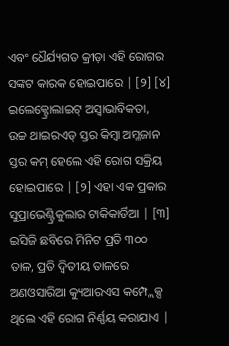ଏବଂ ଧୈର୍ଯ୍ୟଗତ କ୍ରୀଡ଼ା ଏହି ରୋଗର ସଙ୍କଟ କାରକ ହୋଇପାରେ | [୨] [୪] ଇଲେକ୍ଟ୍ରୋଲାଇଟ୍ ଅସ୍ୱାଭାବିକତା, ଉଚ୍ଚ ଥାଇରଏଡ୍ ସ୍ତର କିମ୍ବା ଅମ୍ଳଜାନ ସ୍ତର କମ୍ ହେଲେ ଏହି ରୋଗ ସକ୍ରିୟ ହୋଇପାରେ | [୨] ଏହା ଏକ ପ୍ରକାର ସୁପ୍ରାଭେଣ୍ଟ୍ରିକୁଲାର ଟାକିକାର୍ଡିଆ | [୩] ଇସିଜି ଛବିରେ ମିନିଟ ପ୍ରତି ୩୦୦ ତାଳ, ପ୍ରତି ଦ୍ୱିତୀୟ ତାଳରେ ଅଣଓସାରିଆ କ୍ୟୁଆରଏସ କମ୍ପ୍ଲେକ୍ସ ଥିଲେ ଏହି ରୋଗ ନିର୍ଣ୍ଣୟ କରାଯାଏ |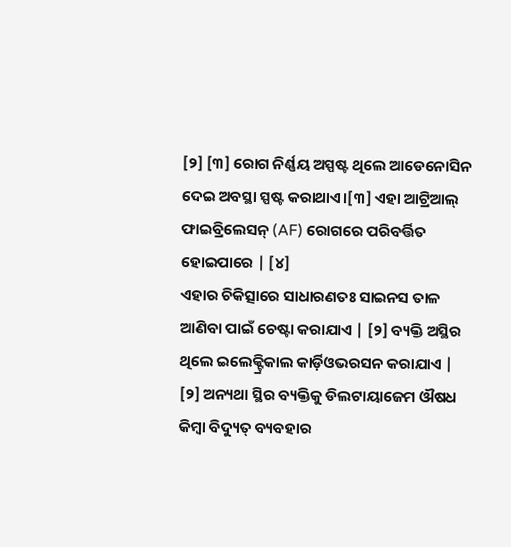[୨] [୩] ରୋଗ ନିର୍ଣ୍ଣୟ ଅସ୍ପଷ୍ଟ ଥିଲେ ଆଡେନୋସିନ ଦେଇ ଅବସ୍ଥା ସ୍ପଷ୍ଟ କରାଥାଏ।[୩] ଏହା ଆଟ୍ରିଆଲ୍ ଫାଇବ୍ରିଲେସନ୍ (AF) ରୋଗରେ ପରିବର୍ତ୍ତିତ ହୋଇପାରେ | [୪]
ଏହାର ଚିକିତ୍ସାରେ ସାଧାରଣତଃ ସାଇନସ ତାଳ ଆଣିବା ପାଇଁ ଚେଷ୍ଟା କରାଯାଏ | [୨] ବ୍ୟକ୍ତି ଅସ୍ଥିର ଥିଲେ ଇଲେକ୍ଟ୍ରିକାଲ କାର୍ଡ଼ିଓଭରସନ କରାଯାଏ | [୨] ଅନ୍ୟଥା ସ୍ଥିର ବ୍ୟକ୍ତିକୁ ଡିଲଟାୟାଜେମ ଔଷଧ କିମ୍ବା ବିଦ୍ୟୁତ୍ ବ୍ୟବହାର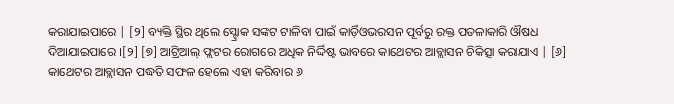କରାଯାଇପାରେ | [୨] ବ୍ୟକ୍ତି ସ୍ଥିର ଥିଲେ ସ୍ଟ୍ରୋକ ସଙ୍କଟ ଟାଳିବା ପାଇଁ କାର୍ଡ଼ିଓଭରସନ ପୂର୍ବରୁ ରକ୍ତ ପତଳାକାରି ଔଷଧ ଦିଆଯାଇପାରେ ।[୨] [୭] ଆଟ୍ରିଆଲ୍ ଫ୍ଲଟର ରୋଗରେ ଅଧିକ ନିର୍ଦ୍ଦିଷ୍ଟ ଭାବରେ କାଥେଟର ଆବ୍ଲାସନ ଚିକିତ୍ସା କରାଯାଏ | [୬] କାଥେଟର ଆବ୍ଲାସନ ପଦ୍ଧତି ସଫଳ ହେଲେ ଏହା କରିବାର ୬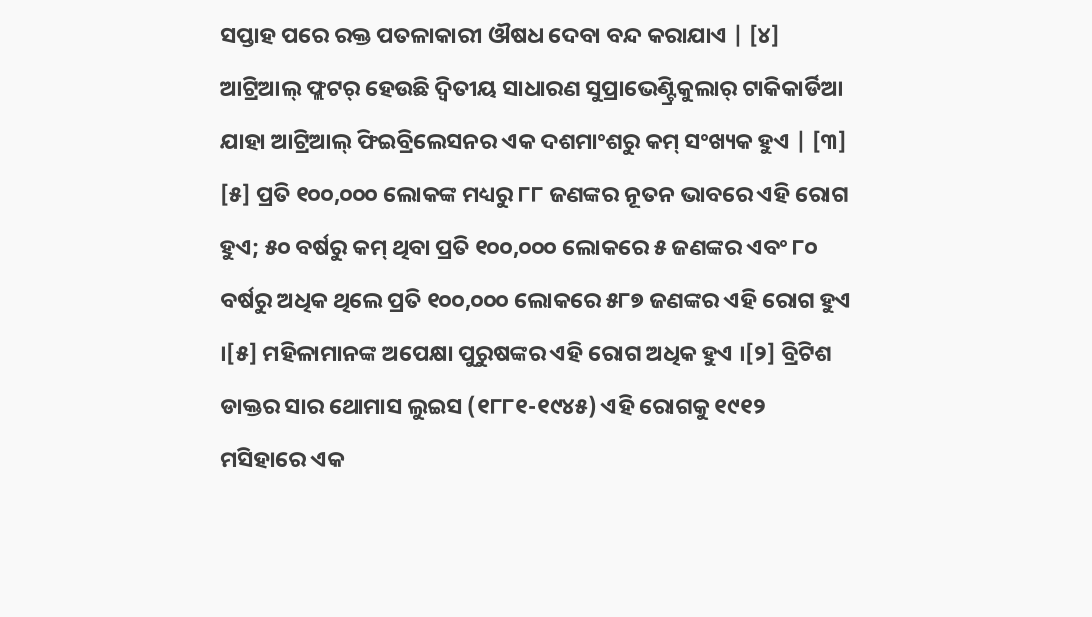ସପ୍ତାହ ପରେ ରକ୍ତ ପତଳାକାରୀ ଔଷଧ ଦେବା ବନ୍ଦ କରାଯାଏ | [୪]
ଆଟ୍ରିଆଲ୍ ଫ୍ଲଟର୍ ହେଉଛି ଦ୍ୱିତୀୟ ସାଧାରଣ ସୁପ୍ରାଭେଣ୍ଟ୍ରିକୁଲାର୍ ଟାକିକାର୍ଡିଆ ଯାହା ଆଟ୍ରିଆଲ୍ ଫିଇବ୍ରିଲେସନର ଏକ ଦଶମାଂଶରୁ କମ୍ ସଂଖ୍ୟକ ହୁଏ | [୩] [୫] ପ୍ରତି ୧୦୦,୦୦୦ ଲୋକଙ୍କ ମଧ୍ୟରୁ ୮୮ ଜଣଙ୍କର ନୂତନ ଭାବରେ ଏହି ରୋଗ ହୁଏ; ୫୦ ବର୍ଷରୁ କମ୍ ଥିବା ପ୍ରତି ୧୦୦,୦୦୦ ଲୋକରେ ୫ ଜଣଙ୍କର ଏବଂ ୮୦ ବର୍ଷରୁ ଅଧିକ ଥିଲେ ପ୍ରତି ୧୦୦,୦୦୦ ଲୋକରେ ୫୮୭ ଜଣଙ୍କର ଏହି ରୋଗ ହୁଏ ।[୫] ମହିଳାମାନଙ୍କ ଅପେକ୍ଷା ପୁରୁଷଙ୍କର ଏହି ରୋଗ ଅଧିକ ହୁଏ ।[୨] ବ୍ରିଟିଶ ଡାକ୍ତର ସାର ଥୋମାସ ଲୁଇସ (୧୮୮୧-୧୯୪୫) ଏହି ରୋଗକୁ ୧୯୧୨ ମସିହାରେ ଏକ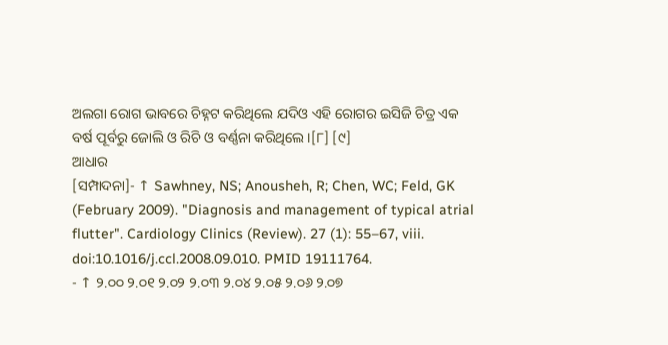ଅଲଗା ରୋଗ ଭାବରେ ଚିହ୍ନଟ କରିଥିଲେ ଯଦିଓ ଏହି ରୋଗର ଇସିଜି ଚିତ୍ର ଏକ ବର୍ଷ ପୂର୍ବରୁ ଜୋଲି ଓ ରିଚି ଓ ବର୍ଣ୍ଣନା କରିଥିଲେ।[୮] [୯]
ଆଧାର
[ସମ୍ପାଦନା]- ↑ Sawhney, NS; Anousheh, R; Chen, WC; Feld, GK (February 2009). "Diagnosis and management of typical atrial flutter". Cardiology Clinics (Review). 27 (1): 55–67, viii. doi:10.1016/j.ccl.2008.09.010. PMID 19111764.
- ↑ ୨.୦୦ ୨.୦୧ ୨.୦୨ ୨.୦୩ ୨.୦୪ ୨.୦୫ ୨.୦୬ ୨.୦୭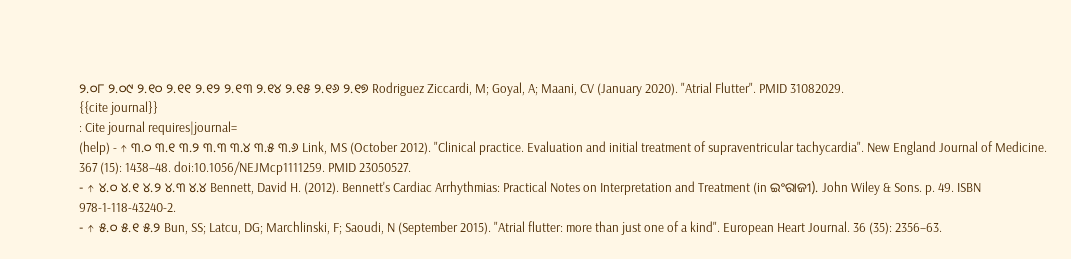୨.୦୮ ୨.୦୯ ୨.୧୦ ୨.୧୧ ୨.୧୨ ୨.୧୩ ୨.୧୪ ୨.୧୫ ୨.୧୬ ୨.୧୭ Rodriguez Ziccardi, M; Goyal, A; Maani, CV (January 2020). "Atrial Flutter". PMID 31082029.
{{cite journal}}
: Cite journal requires|journal=
(help) - ↑ ୩.୦ ୩.୧ ୩.୨ ୩.୩ ୩.୪ ୩.୫ ୩.୬ Link, MS (October 2012). "Clinical practice. Evaluation and initial treatment of supraventricular tachycardia". New England Journal of Medicine. 367 (15): 1438–48. doi:10.1056/NEJMcp1111259. PMID 23050527.
- ↑ ୪.୦ ୪.୧ ୪.୨ ୪.୩ ୪.୪ Bennett, David H. (2012). Bennett's Cardiac Arrhythmias: Practical Notes on Interpretation and Treatment (in ଇଂରାଜୀ). John Wiley & Sons. p. 49. ISBN 978-1-118-43240-2.
- ↑ ୫.୦ ୫.୧ ୫.୨ Bun, SS; Latcu, DG; Marchlinski, F; Saoudi, N (September 2015). "Atrial flutter: more than just one of a kind". European Heart Journal. 36 (35): 2356–63.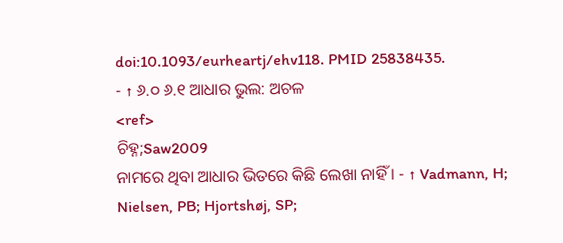doi:10.1093/eurheartj/ehv118. PMID 25838435.
- ↑ ୬.୦ ୬.୧ ଆଧାର ଭୁଲ: ଅଚଳ
<ref>
ଚିହ୍ନ;Saw2009
ନାମରେ ଥିବା ଆଧାର ଭିତରେ କିଛି ଲେଖା ନାହିଁ । - ↑ Vadmann, H; Nielsen, PB; Hjortshøj, SP;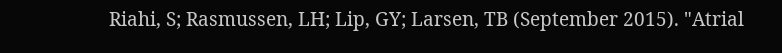Riahi, S; Rasmussen, LH; Lip, GY; Larsen, TB (September 2015). "Atrial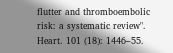flutter and thromboembolic risk: a systematic review". Heart. 101 (18): 1446–55.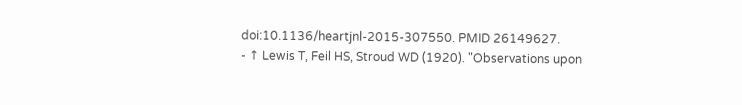doi:10.1136/heartjnl-2015-307550. PMID 26149627.
- ↑ Lewis T, Feil HS, Stroud WD (1920). "Observations upon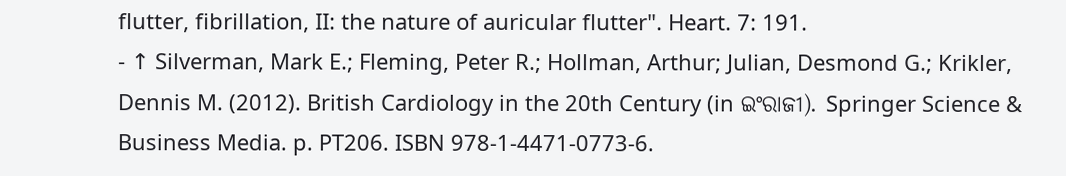flutter, fibrillation, II: the nature of auricular flutter". Heart. 7: 191.
- ↑ Silverman, Mark E.; Fleming, Peter R.; Hollman, Arthur; Julian, Desmond G.; Krikler, Dennis M. (2012). British Cardiology in the 20th Century (in ଇଂରାଜୀ). Springer Science & Business Media. p. PT206. ISBN 978-1-4471-0773-6.